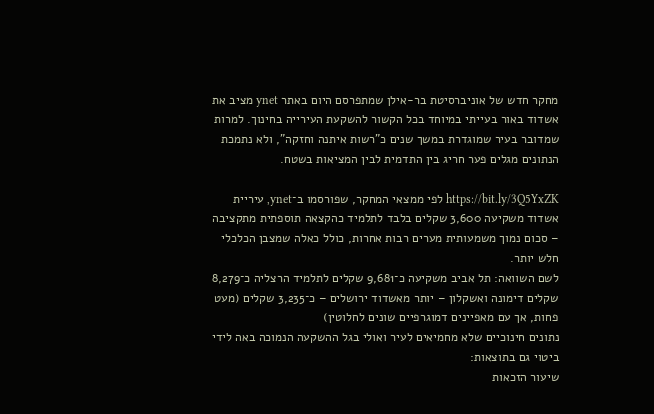מחקר חדש של אוניברסיטת בר-אילן שמתפרסם היום באתר ynet מציב את אשדוד באור בעייתי במיוחד בכל הקשור להשקעת העירייה בחינוך. למרות שמדובר בעיר שמוגדרת במשך שנים כ"רשות איתנה וחזקה", ולא נתמכת הנתונים מגלים פער חריג בין התדמית לבין המציאות בשטח.

https://bit.ly/3Q5YxZK לפי ממצאי המחקר, שפורסמו ב־ynet, עיריית אשדוד משקיעה 3,600 שקלים בלבד לתלמיד כהקצאה תוספתית מתקציבה – סכום נמוך משמעותית מערים רבות אחרות, כולל כאלה שמצבן הכלכלי חלש יותר.
לשם השוואה: תל אביב משקיעה כ־9,681 שקלים לתלמיד הרצליה כ־8,279 שקלים דימונה ואשקלון – יותר מאשדוד ירושלים – כ־3,235 שקלים (מעט פחות, אך עם מאפיינים דמוגרפיים שונים לחלוטין)
נתונים חינוכיים שלא מחמיאים לעיר ואולי בגל ההשקעה הנמוכה באה לידי ביטוי גם בתוצאות:
שיעור הזכאות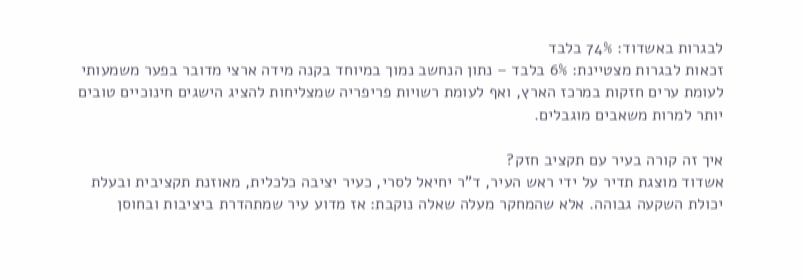לבגרות באשדוד: 74% בלבד
זכאות לבגרות מצטיינת: 6% בלבד – נתון הנחשב נמוך במיוחד בקנה מידה ארצי מדובר בפער משמעותי לעומת ערים חזקות במרכז הארץ, ואף לעומת רשויות פריפריה שמצליחות להציג הישגים חינוכיים טובים יותר למרות משאבים מוגבלים.

איך זה קורה בעיר עם תקציב חזק?
אשדוד מוצגת תדיר על ידי ראש העיר, ד"ר יחיאל לסרי, כעיר יציבה כלכלית, מאוזנת תקציבית ובעלת יכולת השקעה גבוהה. אלא שהמחקר מעלה שאלה נוקבת: אז מדוע עיר שמתהדרת ביציבות ובחוסן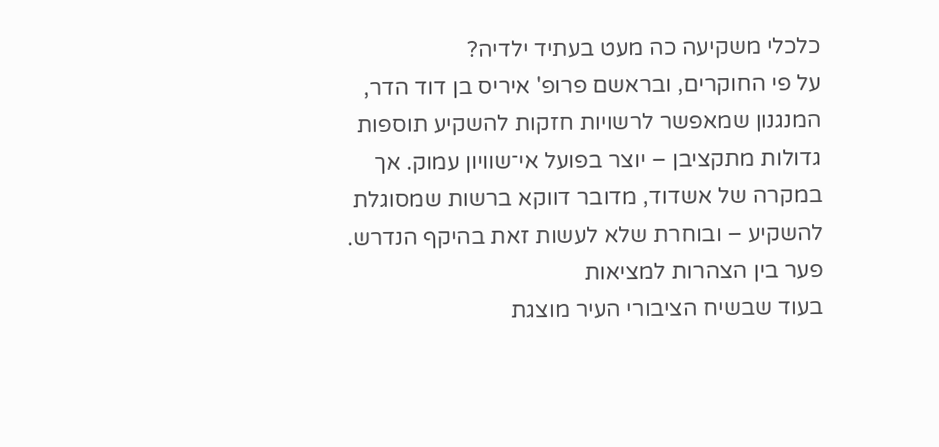כלכלי משקיעה כה מעט בעתיד ילדיה?
על פי החוקרים, ובראשם פרופ' איריס בן דוד הדר, המנגנון שמאפשר לרשויות חזקות להשקיע תוספות גדולות מתקציבן – יוצר בפועל אי־שוויון עמוק. אך במקרה של אשדוד, מדובר דווקא ברשות שמסוגלת להשקיע – ובוחרת שלא לעשות זאת בהיקף הנדרש.
פער בין הצהרות למציאות
בעוד שבשיח הציבורי העיר מוצגת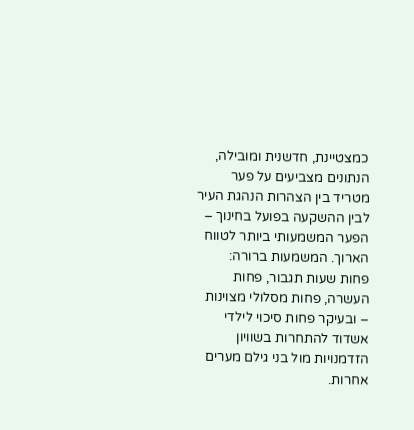כמצטיינת, חדשנית ומובילה, הנתונים מצביעים על פער מטריד בין הצהרות הנהגת העיר לבין ההשקעה בפועל בחינוך – הפער המשמעותי ביותר לטווח הארוך. המשמעות ברורה: פחות שעות תגבור, פחות העשרה, פחות מסלולי מצוינות – ובעיקר פחות סיכוי לילדי אשדוד להתחרות בשוויון הזדמנויות מול בני גילם מערים אחרות.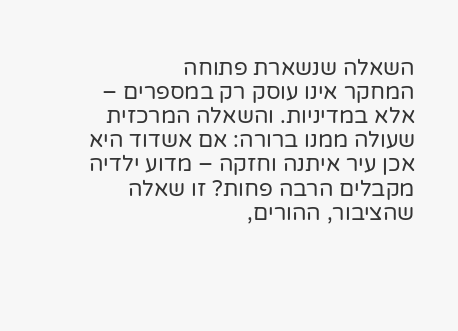השאלה שנשארת פתוחה
המחקר אינו עוסק רק במספרים – אלא במדיניות. והשאלה המרכזית שעולה ממנו ברורה: אם אשדוד היא אכן עיר איתנה וחזקה – מדוע ילדיה מקבלים הרבה פחות? זו שאלה שהציבור, ההורים,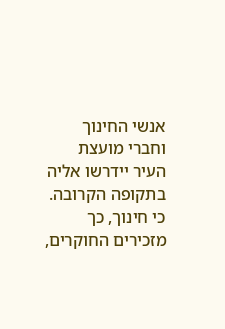אנשי החינוך וחברי מועצת העיר יידרשו אליה בתקופה הקרובה. כי חינוך, כך מזכירים החוקרים,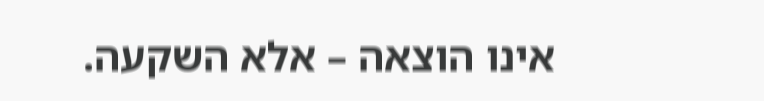אינו הוצאה – אלא השקעה.